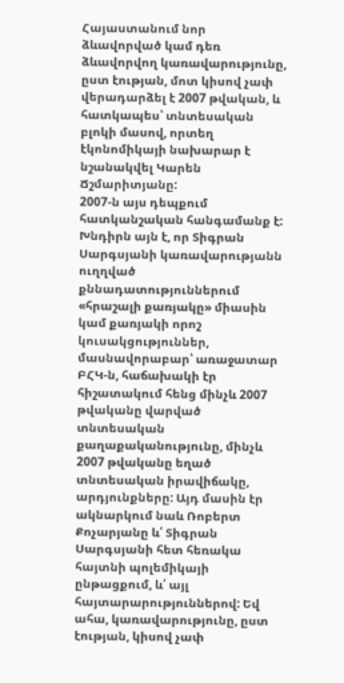Հայաստանում նոր ձևավորված կամ դեռ ձևավորվող կառավարությունը, ըստ էության, մոտ կիսով չափ վերադարձել է 2007 թվական, և հատկապես՝ տնտեսական բլոկի մասով, որտեղ էկոնոմիկայի նախարար է նշանակվել Կարեն Ճշմարիտյանը:
2007-ն այս դեպքում հատկանշական հանգամանք է: Խնդիրն այն է, որ Տիգրան Սարգսյանի կառավարությանն ուղղված քննադատություններում «հրաշալի քառյակը» միասին կամ քառյակի որոշ կուսակցություններ, մասնավորաբար՝ առաջատար ԲՀԿ-ն, հաճախակի էր հիշատակում հենց մինչև 2007 թվականը վարված տնտեսական քաղաքականությունը, մինչև 2007 թվականը եղած տնտեսական իրավիճակը, արդյունքները: Այդ մասին էր ակնարկում նաև Ռոբերտ Քոչարյանը և՛ Տիգրան Սարգսյանի հետ հեռակա հայտնի պոլեմիկայի ընթացքում, և՛ այլ հայտարարություններով: Եվ ահա, կառավարությունը, ըստ էության, կիսով չափ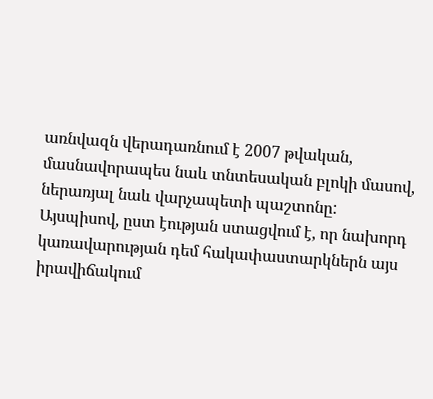առնվազն վերադառնում է 2007 թվական, մասնավորապես նաև տնտեսական բլոկի մասով, ներառյալ նաև վարչապետի պաշտոնը:
Այսպիսով, ըստ էության ստացվում է, որ նախորդ կառավարության դեմ հակափաստարկներն այս իրավիճակում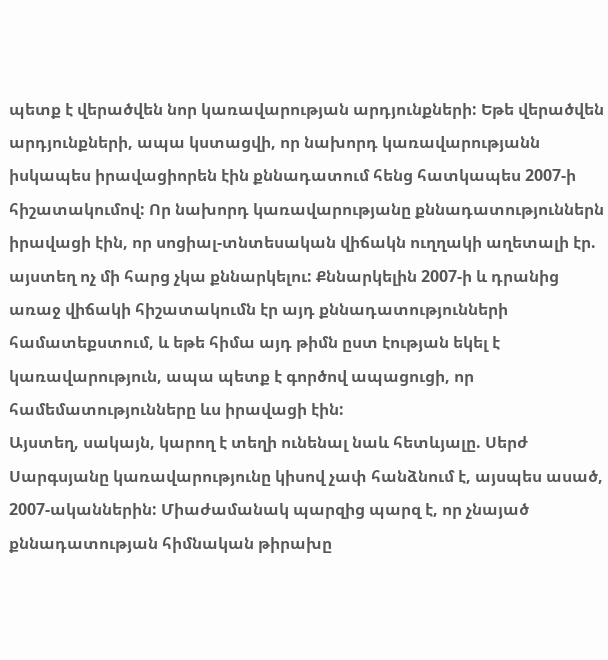պետք է վերածվեն նոր կառավարության արդյունքների: Եթե վերածվեն արդյունքների, ապա կստացվի, որ նախորդ կառավարությանն իսկապես իրավացիորեն էին քննադատում հենց հատկապես 2007-ի հիշատակումով: Որ նախորդ կառավարությանը քննադատություններն իրավացի էին, որ սոցիալ-տնտեսական վիճակն ուղղակի աղետալի էր. այստեղ ոչ մի հարց չկա քննարկելու: Քննարկելին 2007-ի և դրանից առաջ վիճակի հիշատակումն էր այդ քննադատությունների համատեքստում, և եթե հիմա այդ թիմն ըստ էության եկել է կառավարություն, ապա պետք է գործով ապացուցի, որ համեմատությունները ևս իրավացի էին:
Այստեղ, սակայն, կարող է տեղի ունենալ նաև հետևյալը. Սերժ Սարգսյանը կառավարությունը կիսով չափ հանձնում է, այսպես ասած, 2007-ականներին: Միաժամանակ պարզից պարզ է, որ չնայած քննադատության հիմնական թիրախը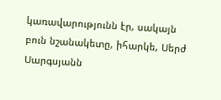կառավարությունն էր, սակայն բուն նշանակետը, իհարկե, Սերժ Սարգսյանն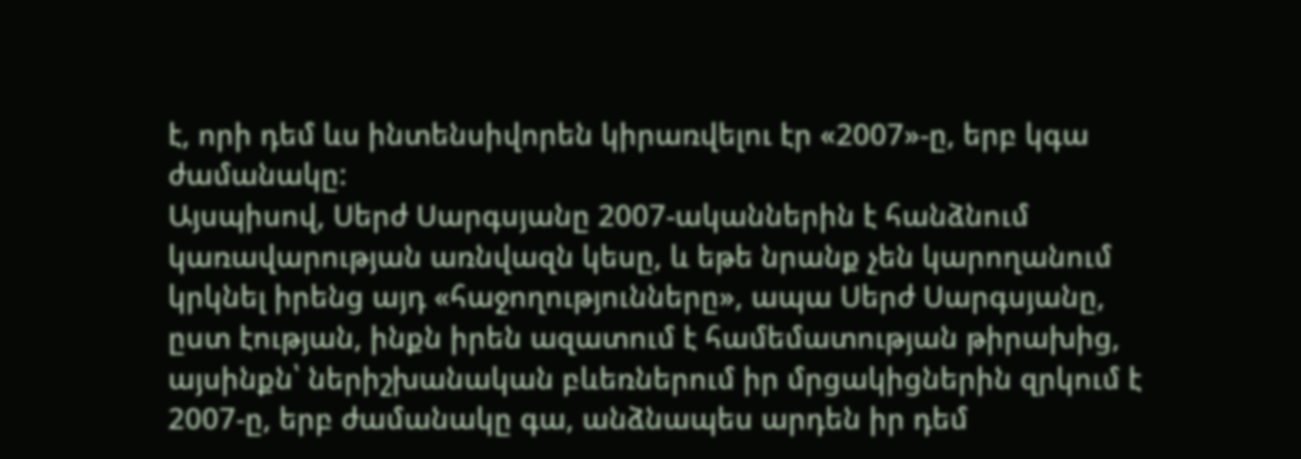է, որի դեմ ևս ինտենսիվորեն կիրառվելու էր «2007»-ը, երբ կգա ժամանակը:
Այսպիսով, Սերժ Սարգսյանը 2007-ականներին է հանձնում կառավարության առնվազն կեսը, և եթե նրանք չեն կարողանում կրկնել իրենց այդ «հաջողությունները», ապա Սերժ Սարգսյանը, ըստ էության, ինքն իրեն ազատում է համեմատության թիրախից, այսինքն՝ ներիշխանական բևեռներում իր մրցակիցներին զրկում է 2007-ը, երբ ժամանակը գա, անձնապես արդեն իր դեմ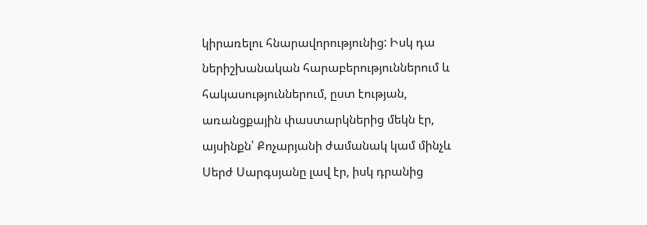կիրառելու հնարավորությունից: Իսկ դա ներիշխանական հարաբերություններում և հակասություններում, ըստ էության, առանցքային փաստարկներից մեկն էր, այսինքն՝ Քոչարյանի ժամանակ կամ մինչև Սերժ Սարգսյանը լավ էր, իսկ դրանից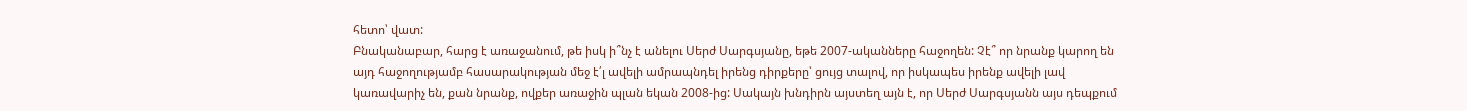հետո՝ վատ:
Բնականաբար, հարց է առաջանում, թե իսկ ի՞նչ է անելու Սերժ Սարգսյանը, եթե 2007-ականները հաջողեն: Չէ՞ որ նրանք կարող են այդ հաջողությամբ հասարակության մեջ է՛լ ավելի ամրապնդել իրենց դիրքերը՝ ցույց տալով, որ իսկապես իրենք ավելի լավ կառավարիչ են, քան նրանք, ովքեր առաջին պլան եկան 2008-ից: Սակայն խնդիրն այստեղ այն է, որ Սերժ Սարգսյանն այս դեպքում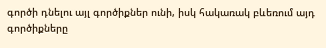գործի դնելու այլ գործիքներ ունի, իսկ հակառակ բևեռում այդ գործիքները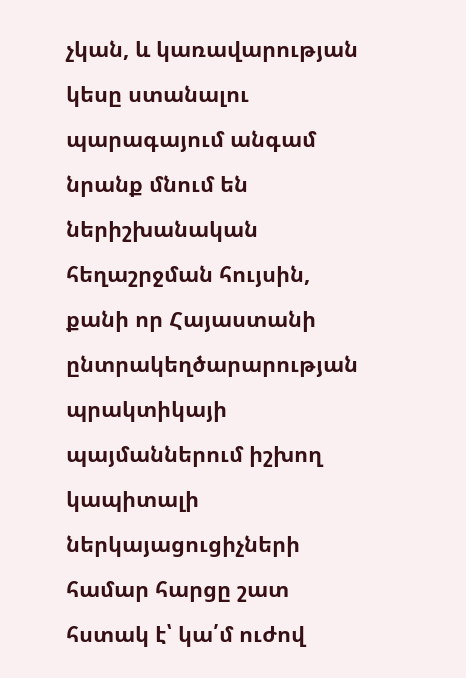չկան, և կառավարության կեսը ստանալու պարագայում անգամ նրանք մնում են ներիշխանական հեղաշրջման հույսին, քանի որ Հայաստանի ընտրակեղծարարության պրակտիկայի պայմաններում իշխող կապիտալի ներկայացուցիչների համար հարցը շատ հստակ է՝ կա՛մ ուժով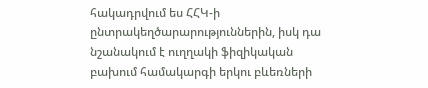հակադրվում ես ՀՀԿ-ի ընտրակեղծարարություններին, իսկ դա նշանակում է ուղղակի ֆիզիկական բախում համակարգի երկու բևեռների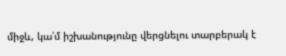միջև, կա՛մ իշխանությունը վերցնելու տարբերակ է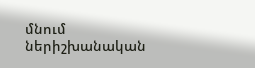մնում ներիշխանական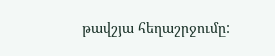թավշյա հեղաշրջումը: